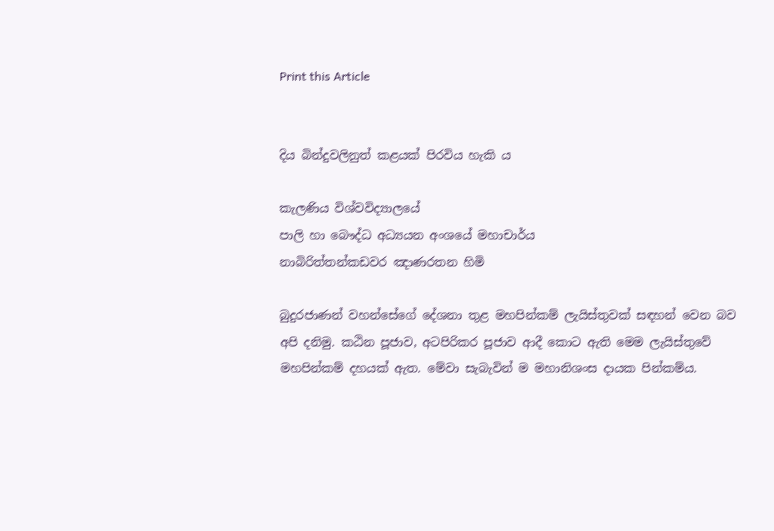Print this Article


දිය බින්දුවලිනුත් කළයක් පිරවිය හැකි ය

කැලණිය විශ්වවිද්‍යාලයේ
පාලි හා බෞද්ධ අධ්‍යයන අංශයේ මහාචාර්ය
නාබිරිත්තන්කඩවර ඤාණරතන හිමි

බුදුරජාණන් වහන්සේගේ දේශනා තුළ මහපින්කම් ලැයිස්තුවක් සඳහන් වෙන බව අපි දනිමු. කඨින පූජාව, අටපිරිකර පූජාව ආදී කොට ඇති මෙම ලැයිස්තුවේ මහපින්කම් දහයක් ඇත. මේවා සැබැවින් ම මහානිශංස දායක පින්කම්ය.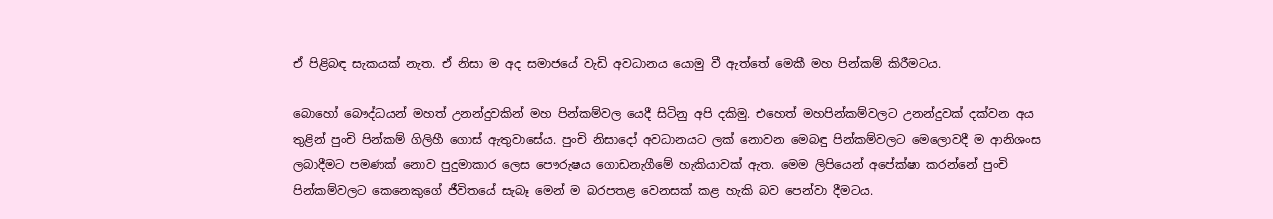ඒ පිළිබඳ සැකයක් නැත. ඒ නිසා ම අද සමාජයේ වැඩි අවධානය යොමු වී ඇත්තේ මෙකී මහ පින්කම් කිරීමටය.

බොහෝ බෞද්ධයන් මහත් උනන්දුවකින් මහ පින්කම්වල යෙදී සිටිනු අපි දකිමු. එහෙත් මහපින්කම්වලට උනන්දුවක් දක්වන අය තුළින් පුංචි පින්කම් ගිලිහී ගොස් ඇතුවාසේය. පුංචි නිසාදෝ අවධානයට ලක් නොවන මෙබඳු පින්කම්වලට මෙලොවදී ම ආනිශංස ලබාදීමට පමණක් නොව පුදුමාකාර ලෙස පෞරුෂය ගොඩනැගීමේ හැකියාවක් ඇත. මෙම ලිපියෙන් අපේක්ෂා කරන්නේ පුංචි පින්කම්වලට කෙනෙකුගේ ජීවිතයේ සැබෑ මෙන් ම බරපතළ වෙනසක් කළ හැකි බව පෙන්වා දීමටය.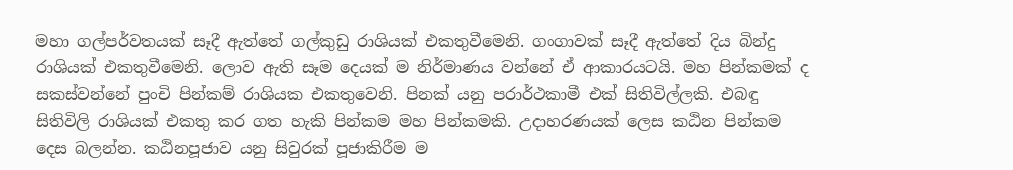මහා ගල්පර්වතයක් සෑදී ඇත්තේ ගල්කුඩු රාශියක් එකතුවීමෙනි. ගංගාවක් සෑදී ඇත්තේ දිය බින්දු රාශියක් එකතුවීමෙනි. ලොව ඇති සෑම දෙයක් ම නිර්මාණය වන්නේ ඒ ආකාරයටයි. මහ පින්කමක් ද සකස්වන්නේ පුංචි පින්කම් රාශියක එකතුවෙනි. පිනක් යනු පරාර්ථකාමී එක් සිතිවිල්ලකි. එබඳු සිතිවිලි රාශියක් එකතු කර ගත හැකි පින්කම මහ පින්කමකි. උදාහරණයක් ලෙස කඨින පින්කම දෙස බලන්න. කඨිනපූජාව යනු සිවුරක් පූජාකිරීම ම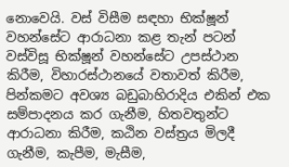නොවෙයි. වස් විසීම සඳහා භික්ෂූන් වහන්සේට ආරාධනා කළ තැන් පටන් වස්විසූ භික්ෂූන් වහන්සේට උපස්ථාන කිරීම, විහාරස්ථානයේ වතාවත් කිරීම, පින්කමට අවශ්‍ය බඩුබාහිරාදිය එකින් එක සම්පාදනය කර ගැනීම, හිතවතුන්ට ආරාධනා කිරීම, කඨින වස්ත්‍රය මිලදී ගැනීම, කැපීම, මැසීම,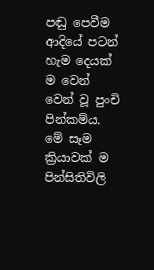පඬු පෙවීම ආදියේ පටන් හැම දෙයක් ම වෙන් වෙන් වූ පුංචි පින්කම්ය. මේ සෑම ක්‍රියාවක් ම පින්සිතිවිලි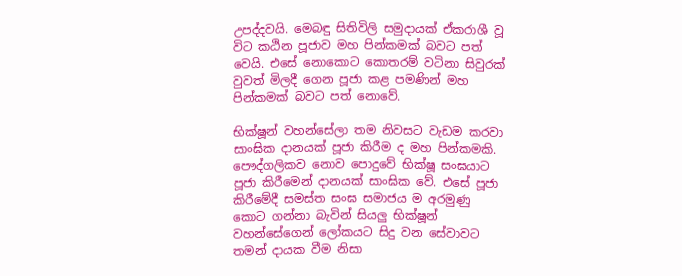උපද්දවයි. මෙබඳු සිතිවිලි සමුදායක් ඒකරාශී වූ විට කඨින පූජාව මහ පින්කමක් බවට පත් වෙයි. එසේ නොකොට කොතරම් වටිනා සිවුරක් වුවත් මිලදී ගෙන පූජා කළ පමණින් මහ පින්කමක් බවට පත් නොවේ.

භික්ෂූන් වහන්සේලා තම නිවසට වැඩම කරවා සාංඝික දානයක් පූජා කිරීම ද මහ පින්කමකි. පෞද්ගලිකව නොව පොදුවේ භික්ෂූ සංඝයාට පූජා කිරීමෙන් දානයක් සාංඝික වේ. එසේ පූජා කිරීමේදී සමස්ත සංඝ සමාජය ම අරමුණු කොට ගන්නා බැවින් සියලු භික්ෂූන් වහන්සේගෙන් ලෝකයට සිදු වන සේවාවට තමන් දායක වීම නිසා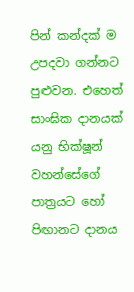පින් කන්දක් ම උපදවා ගන්නට පුළුවන. එහෙත් සාංඝික දානයක් යනු භික්ෂූන් වහන්සේගේ පාත්‍රයට හෝ පිඟානට දානය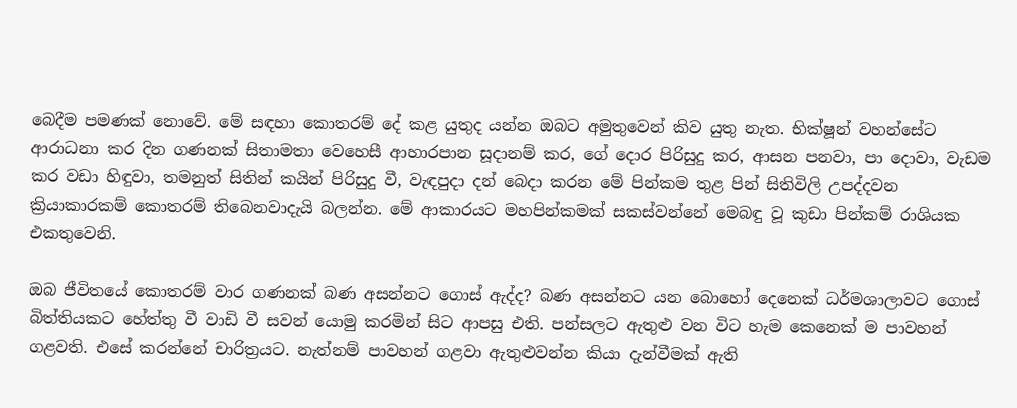බෙදීම පමණක් නොවේ. මේ සඳහා කොතරම් දේ කළ යුතුද යන්න ඔබට අමුතුවෙන් කිව යුතු නැත. භික්ෂූන් වහන්සේට ආරාධනා කර දින ගණනක් සිතාමතා වෙහෙසී ආහාරපාන සූදානම් කර, ගේ දොර පිරිසුදු කර, ආසන පනවා, පා දොවා, වැඩම කර වඩා හිඳුවා, තමනුත් සිතින් කයින් පිරිසුදු වී, වැඳපුදා දන් බෙදා කරන මේ පින්කම තුළ පින් සිතිවිලි උපද්දවන ක්‍රියාකාරකම් කොතරම් තිබෙනවාදැයි බලන්න. මේ ආකාරයට මහපින්කමක් සකස්වන්නේ මෙබඳු වූ කුඩා පින්කම් රාශියක එකතුවෙනි.

ඔබ ජීවිතයේ කොතරම් වාර ගණනක් බණ අසන්නට ගොස් ඇද්ද? බණ අසන්නට යන බොහෝ දෙනෙක් ධර්මශාලාවට ගොස් බිත්තියකට හේත්තු වී වාඩි වී සවන් යොමු කරමින් සිට ආපසු එති. පන්සලට ඇතුළු වන විට හැම කෙනෙක් ම පාවහන් ගළවති. එසේ කරන්නේ චාරිත්‍රයට. නැත්නම් පාවහන් ගළවා ඇතුළුවන්න කියා දැන්වීමක් ඇති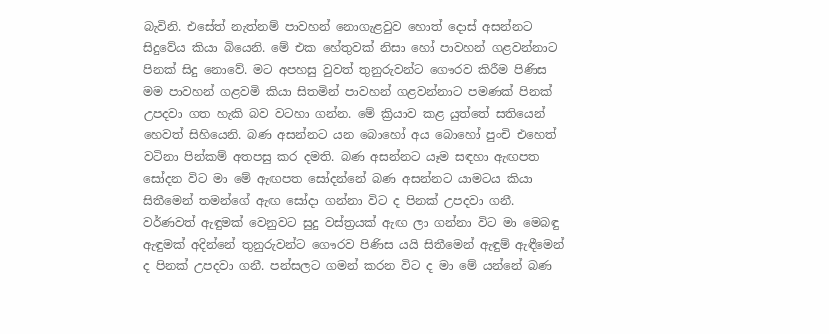බැවිනි. එසේත් නැත්නම් පාවහන් නොගැළවුව හොත් දොස් අසන්නට සිදුවේය කියා බියෙනි. මේ එක හේතුවක් නිසා හෝ පාවහන් ගළවන්නාට පිනක් සිදු නොවේ. මට අපහසු වුවත් තුනුරුවන්ට ගෞරව කිරීම පිණිස මම පාවහන් ගළවමි කියා සිතමින් පාවහන් ගළවන්නාට පමණක් පිනක් උපදවා ගත හැකි බව වටහා ගන්න. මේ ක්‍රියාව කළ යුත්තේ සතියෙන් හෙවත් සිහියෙනි. බණ අසන්නට යන බොහෝ අය බොහෝ පුංචි එහෙත් වටිනා පින්කම් අතපසු කර දමති. බණ අසන්නට යෑම සඳහා ඇඟපත සෝදන විට මා මේ ඇඟපත සෝදන්නේ බණ අසන්නට යාමටය කියා සිතීමෙන් තමන්ගේ ඇඟ සෝදා ගන්නා විට ද පිනක් උපදවා ගනී. වර්ණවත් ඇඳුමක් වෙනුවට සුදු වස්ත්‍රයක් ඇඟ ලා ගන්නා විට මා මෙබඳු ඇඳුමක් අදින්නේ තුනුරුවන්ට ගෞරව පිණිස යයි සිතීමෙන් ඇඳුම් ඇඳීමෙන් ද පිනක් උපදවා ගනී. පන්සලට ගමන් කරන විට ද මා මේ යන්නේ බණ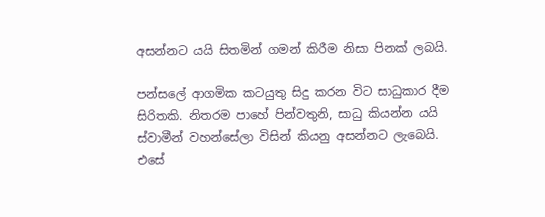අසන්නට යයි සිතමින් ගමන් කිරීම නිසා පිනක් ලබයි.

පන්සලේ ආගමික කටයුතු සිදු කරන විට සාධුකාර දීම සිරිතකි. නිතරම පාහේ පින්වතුනි, සාධු කියන්න යයි ස්වාමීන් වහන්සේලා විසින් කියනු අසන්නට ලැබෙයි. එසේ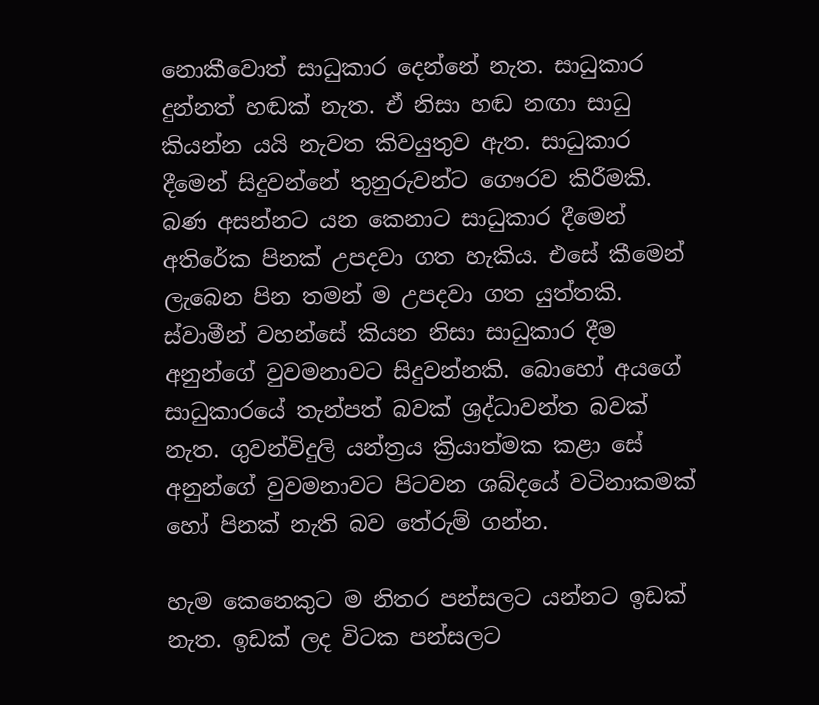නොකීවොත් සාධුකාර දෙන්නේ නැත. සාධුකාර දුන්නත් හඬක් නැත. ඒ නිසා හඬ නඟා සාධු කියන්න යයි නැවත කිවයුතුව ඇත. සාධුකාර දීමෙන් සිදුවන්නේ තුනුරුවන්ට ගෞරව කිරීමකි. බණ අසන්නට යන කෙනාට සාධුකාර දීමෙන් අතිරේක පිනක් උපදවා ගත හැකිය. එසේ කීමෙන් ලැබෙන පින තමන් ම උපදවා ගත යුත්තකි. ස්වාමීන් වහන්සේ කියන නිසා සාධුකාර දීම අනුන්ගේ වුවමනාවට සිදුවන්නකි. බොහෝ අයගේ සාධුකාරයේ තැන්පත් බවක් ශ්‍රද්ධාවන්ත බවක් නැත. ගුවන්විදුලි යන්ත්‍රය ක්‍රියාත්මක කළා සේ අනුන්ගේ වුවමනාවට පිටවන ශබ්දයේ වටිනාකමක් හෝ පිනක් නැති බව තේරුම් ගන්න.

හැම කෙනෙකුට ම නිතර පන්සලට යන්නට ඉඩක් නැත. ඉඩක් ලද විටක පන්සලට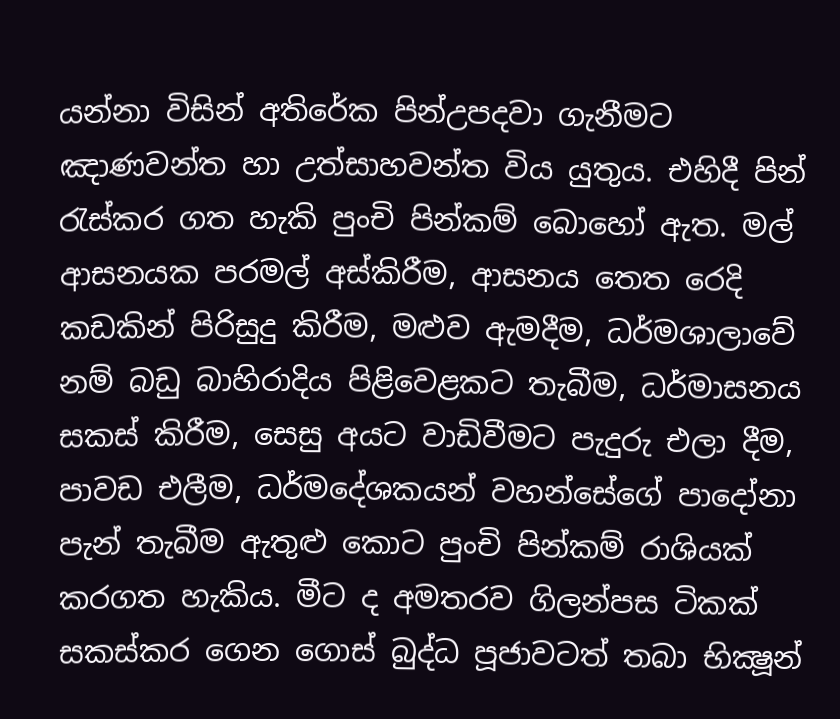යන්නා විසින් අතිරේක පින්උපදවා ගැනීමට ඤාණවන්ත හා උත්සාහවන්ත විය යුතුය. එහිදී පින් රැස්කර ගත හැකි පුංචි පින්කම් බොහෝ ඇත. මල් ආසනයක පරමල් අස්කිරීම, ආසනය තෙත රෙදි කඩකින් පිරිසුදු කිරීම, මළුව ඇමදීම, ධර්මශාලාවේ නම් බඩු බාහිරාදිය පිළිවෙළකට තැබීම, ධර්මාසනය සකස් කිරීම, සෙසු අයට වාඩිවීමට පැදුරු එලා දීම, පාවඩ එලීම, ධර්මදේශකයන් වහන්සේගේ පාදෝනා පැන් තැබීම ඇතුළු කොට පුංචි පින්කම් රාශියක් කරගත හැකිය. මීට ද අමතරව ගිලන්පස ටිකක් සකස්කර ගෙන ගොස් බුද්ධ පූජාවටත් තබා භික්‍ෂූන්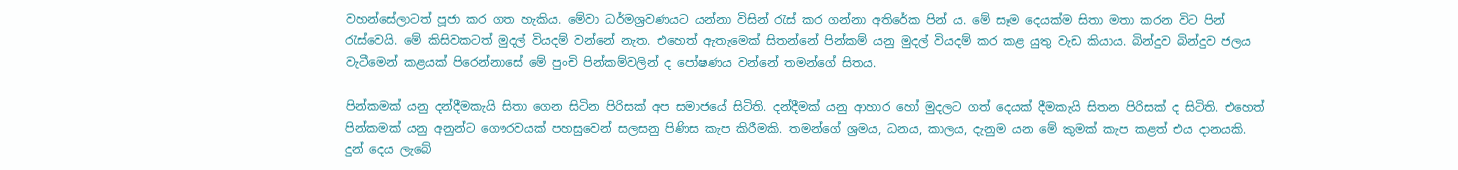වහන්සේලාටත් පූජා කර ගත හැකිය. මේවා ධර්මශ්‍රවණයට යන්නා විසින් රැස් කර ගන්නා අතිරේක පින් ය. මේ සෑම දෙයක්ම සිතා මතා කරන විට පින් රැස්වෙයි. මේ කිසිවකටත් මුදල් වියදම් වන්නේ නැත. එහෙත් ඇතැමෙක් සිතන්නේ පින්කම් යනු මුදල් වියදම් කර කළ යුතු වැඩ කියාය. බින්දුව බින්දුව ජලය වැටීමෙන් කළයක් පිරෙන්නාසේ මේ පුංචි පින්කම්වලින් ද පෝෂණය වන්නේ තමන්ගේ සිතය.

පින්කමක් යනු දන්දීමකැයි සිතා ගෙන සිටින පිරිසක් අප සමාජයේ සිටිති. දන්දීමක් යනු ආහාර හෝ මුදලට ගත් දෙයක් දීමකැයි සිතන පිරිසක් ද සිටිති. එහෙත් පින්කමක් යනු අනුන්ට ගෞරවයක් පහසුවෙන් සලසනු පිණිස කැප කිරීමකි. තමන්ගේ ශ්‍රමය, ධනය, කාලය, දැනුම යන මේ කුමක් කැප කළත් එය දානයකි. දුන් දෙය ලැබේ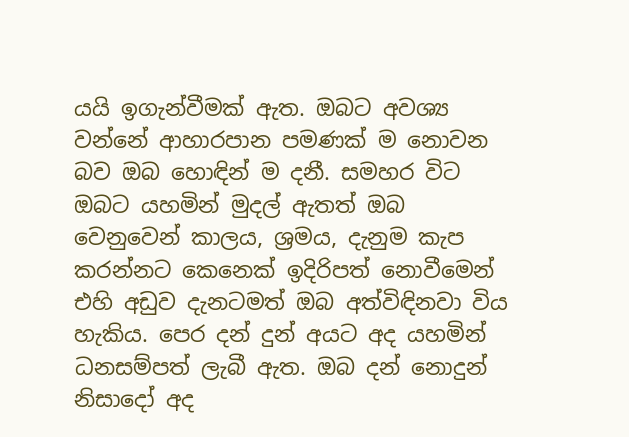යයි ඉගැන්වීමක් ඇත. ඔබට අවශ්‍ය වන්නේ ආහාරපාන පමණක් ම නොවන බව ඔබ හොඳින් ම දනී. සමහර විට ඔබට යහමින් මුදල් ඇතත් ඔබ වෙනුවෙන් කාලය, ශ්‍රමය, දැනුම කැප කරන්නට කෙනෙක් ඉදිරිපත් නොවීමෙන් එහි අඩුව දැනටමත් ඔබ අත්විඳිනවා විය හැකිය. පෙර දන් දුන් අයට අද යහමින් ධනසම්පත් ලැබී ඇත. ඔබ දන් නොදුන් නිසාදෝ අද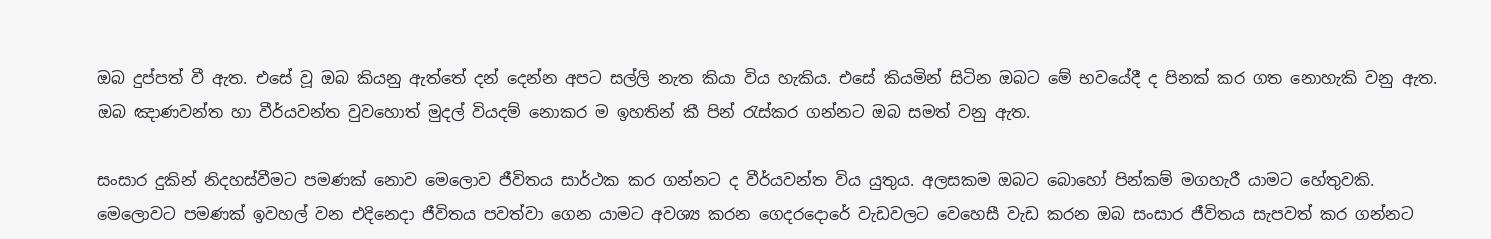ඔබ දුප්පත් වී ඇත. එසේ වූ ඔබ කියනු ඇත්තේ දන් දෙන්න අපට සල්ලි නැත කියා විය හැකිය. එසේ කියමින් සිටින ඔබට මේ භවයේදී ද පිනක් කර ගත නොහැකි වනු ඇත. ඔබ ඤාණවන්ත හා වීර්යවන්ත වුවහොත් මුදල් වියදම් නොකර ම ඉහතින් කී පින් රැස්කර ගන්නට ඔබ සමත් වනු ඇත.

සංසාර දුකින් නිදහස්වීමට පමණක් නොව මෙලොව ජීවිතය සාර්ථක කර ගන්නට ද වීර්යවන්ත විය යුතුය. අලසකම ඔබට බොහෝ පින්කම් මගහැරී යාමට හේතුවකි. මෙලොවට පමණක් ඉවහල් වන එදිනෙදා ජීවිතය පවත්වා ගෙන යාමට අවශ්‍ය කරන ගෙදරදොරේ වැඩවලට වෙහෙසී වැඩ කරන ඔබ සංසාර ජීවිතය සැපවත් කර ගන්නට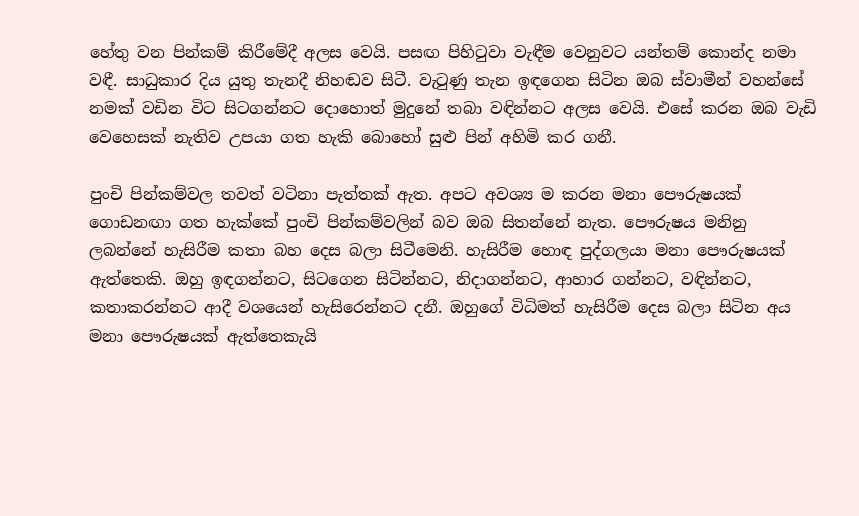හේතු වන පින්කම් කිරීමේදී අලස වෙයි. පසඟ පිහිටුවා වැඳීම වෙනුවට යන්තම් කොන්ද නමා වඳී. සාධුකාර දිය යුතු තැනදී නිහඬව සිටී. වැටුණු තැන ඉඳගෙන සිටින ඔබ ස්වාමීන් වහන්සේ නමක් වඩින විට සිටගන්නට දොහොත් මුදුනේ තබා වඳින්නට අලස වෙයි. එසේ කරන ඔබ වැඩි වෙහෙසක් නැතිව උපයා ගත හැකි බොහෝ සුළු පින් අහිමි කර ගනී.

පුංචි පින්කම්වල තවත් වටිනා පැත්තක් ඇත. අපට අවශ්‍ය ම කරන මනා පෞරුෂයක් ගොඩනඟා ගත හැක්කේ පුංචි පින්කම්වලින් බව ඔබ සිතන්නේ නැත. පෞරුෂය මනිනු ලබන්නේ හැසිරීම කතා බහ දෙස බලා සිටීමෙනි. හැසිරීම හොඳ පුද්ගලයා මනා පෞරුෂයක් ඇත්තෙකි. ඔහු ඉඳගන්නට, සිටගෙන සිටින්නට, නිදාගන්නට, ආහාර ගන්නට, වඳින්නට, කතාකරන්නට ආදී වශයෙන් හැසිරෙන්නට දනී. ඔහුගේ විධිමත් හැසිරීම දෙස බලා සිටින අය මනා පෞරුෂයක් ඇත්තෙකැයි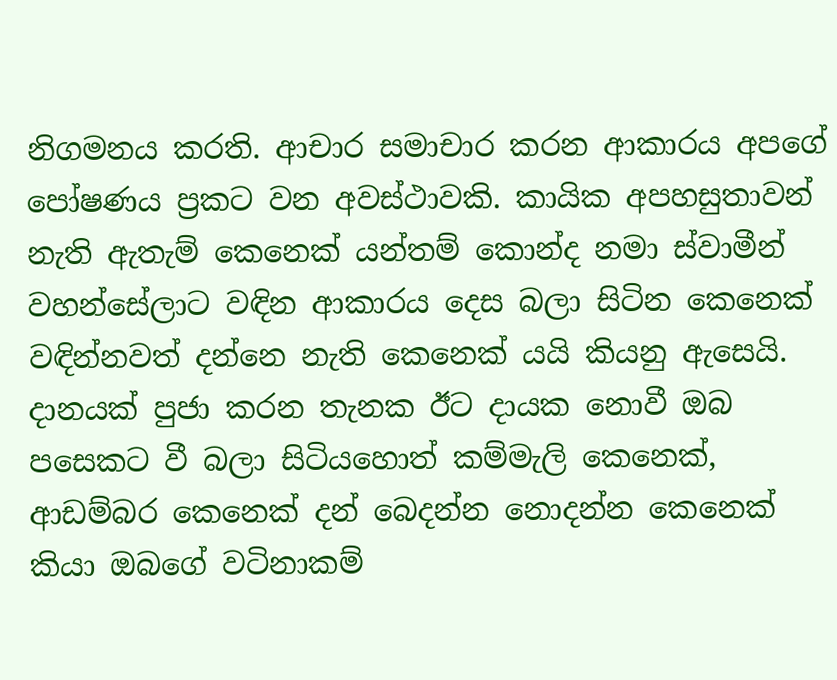නිගමනය කරති. ආචාර සමාචාර කරන ආකාරය අපගේ පෝෂණය ප්‍රකට වන අවස්ථාවකි. කායික අපහසුතාවන් නැති ඇතැම් කෙනෙක් යන්තම් කොන්ද නමා ස්වාමීන් වහන්සේලාට වඳින ආකාරය දෙස බලා සිටින කෙනෙක් වඳින්නවත් දන්නෙ නැති කෙනෙක් යයි කියනු ඇසෙයි. දානයක් පුජා කරන තැනක ඊට දායක නොවී ඔබ පසෙකට වී බලා සිටියහොත් කම්මැලි කෙනෙක්, ආඩම්බර කෙනෙක් දන් බෙදන්න නොදන්න කෙනෙක් කියා ඔබගේ වටිනාකම්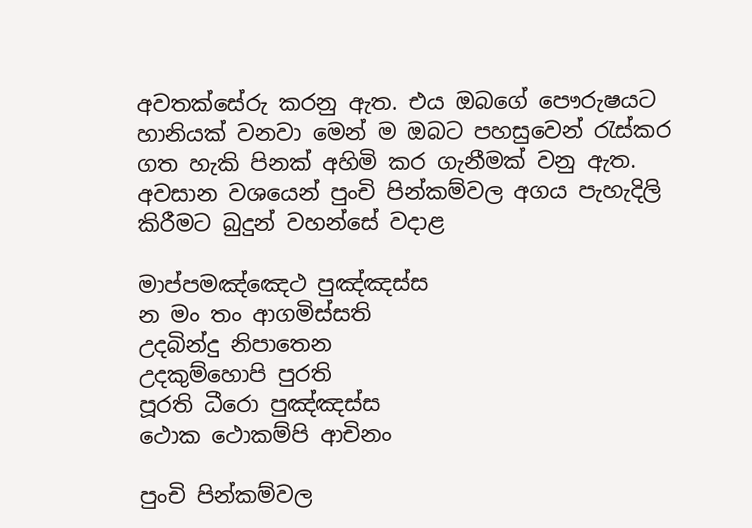අවතක්සේරු කරනු ඇත. එය ඔබගේ පෞරුෂයට හානියක් වනවා මෙන් ම ඔබට පහසුවෙන් රැස්කර ගත හැකි පිනක් අහිමි කර ගැනීමක් වනු ඇත. අවසාන වශයෙන් පුංචි පින්කම්වල අගය පැහැදිලි කිරීමට බුදුන් වහන්සේ වදාළ

මාප්පමඤ්ඤෙථ පුඤ්ඤස්ස
න මං තං ආගමිස්සති
උදබින්දු නිපාතෙන
උදකුම්හොපි පුරති
පූරති ධීරො පුඤ්ඤස්ස
ථොක ථොකම්පි ආචිනං

පුංචි පින්කම්වල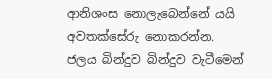ආනිශංස නොලැබෙන්නේ යයි අවතක්සේරු නොකරන්න. ජලය බින්දුව බින්දුව වැටීමෙන්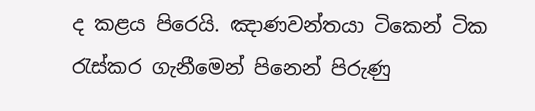ද කළය පිරෙයි. ඤාණවන්තයා ටිකෙන් ටික රැස්කර ගැනීමෙන් පිනෙන් පිරුණු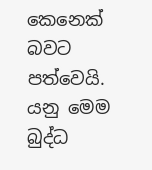කෙනෙක් බවට පත්වෙයි. යනු මෙම බුද්ධ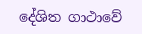දේශිත ගාථාවේ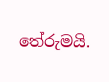තේරුමයි.